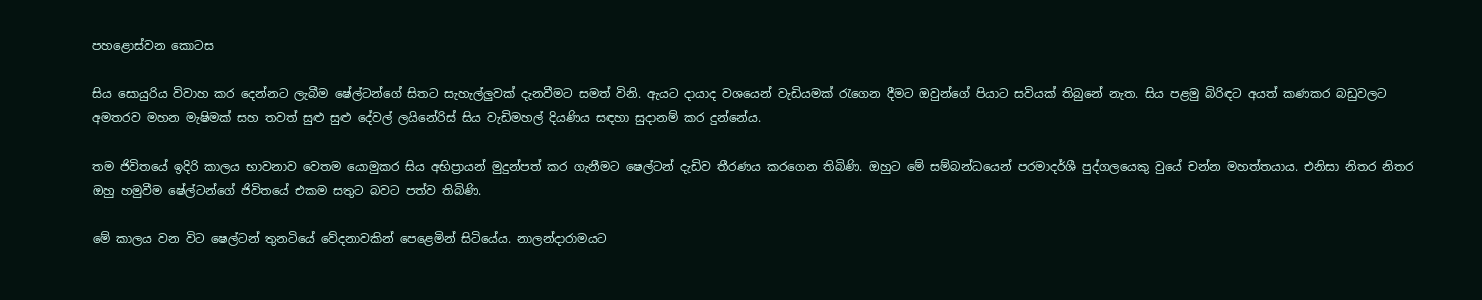පහළොස්වන කොටස

සිය සොයුරිය විවාහ කර දෙන්නට ලැබීම ෂේල්ටන්ගේ සිතට සැහැල්ලුවක් දැනවීමට සමත් විනි. ඇයට දායාද වශයෙන් වැඩියමක් රැගෙන දීමට ඔවුන්ගේ පියාට සවියක් තිබුනේ නැත. සිය පළමු බිරිඳට අයත් කණකර බඩුවලට අමතරව මහන මැෂිමක් සහ තවත් සුළු සුළු දේවල් ලයිනේරිස් සිය වැඩිමහල් දියණිය සඳහා සුදානම් කර දුන්නේය.

තම ජිවිතයේ ඉදිරි කාලය භාවනාව වෙතම යොමුකර සිය අභිප්‍රායන් මුදුන්පත් කර ගැනීමට ෂෙල්ටන් දැඩිව තීරණය කරගෙන තිබිණි. ඔහුට මේ සම්බන්ධයෙන් පරමාදර්ශී පුද්ගලයෙකු වුයේ චන්න මහත්තයාය. එනිසා නිතර නිතර ඔහු හමුවීම ෂේල්ටන්ගේ ජිවිතයේ එකම සතුට බවට පත්ව තිබිණි.

මේ කාලය වන විට ෂෙල්ටන් තුනටියේ වේදනාවකින් පෙළෙමින් සිටියේය. නාලන්දාරාමයට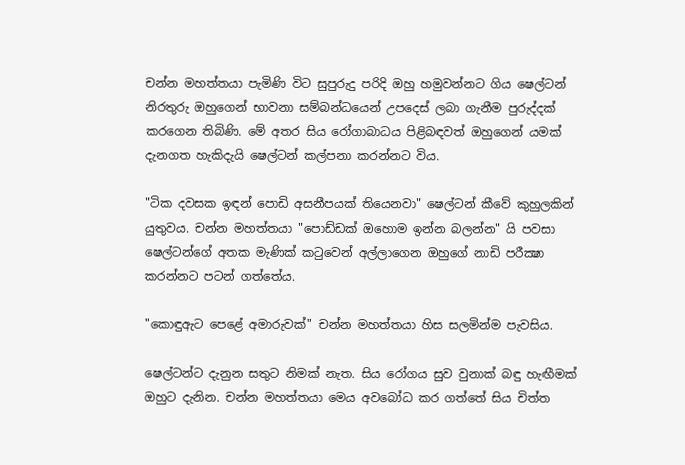චන්න මහත්තයා පැමිණි විට සුපුරුදු පරිදි ඔහු හමුවන්නට ගිය ෂෙල්ටන් නිරතුරු ඔහුගෙන් භාවනා සම්බන්ධයෙන් උපදෙස් ලබා ගැනීම පුරුද්දක් කරගෙන තිබිණි. මේ අතර සිය රෝගාබාධය පිළිබඳවත් ඔහුගෙන් යමක් දැනගත හැකිදැයි ෂෙල්ටන් කල්පනා කරන්නට විය.

"ටික දවසක ඉඳන් පොඩි අසනීපයක් තියෙනවා" ෂෙල්ටන් කීවේ කුහුලකින් යුතුවය. චන්න මහත්තයා "පොඩ්ඩක් ඔහොම ඉන්න බලන්න" යි පවසා ෂෙල්ටන්ගේ අතක මැණික් කටුවෙන් අල්ලාගෙන ඔහුගේ නාඩි පරීක්‍ෂා කරන්නට පටන් ගත්තේය.

"කොඳුඇට පෙළේ අමාරුවක්" චන්න මහත්තයා හිස සලමින්ම පැවසිය.

ෂෙල්ටන්ට දැනුන සතුට නිමක් නැත. සිය රෝගය සුව වුනාක් බඳු හැඟීමක් ඔහුට දැනින. චන්න මහත්තයා මෙය අවබෝධ කර ගත්තේ සිය චිත්ත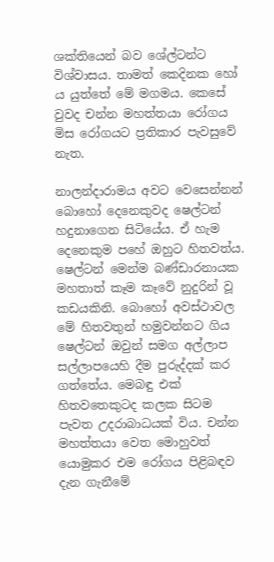ශක්තියෙන් බව ශේල්ටන්ට විශ්වාසය. තාමත් කෙදිනක හෝ ය යුත්තේ මේ මගමය. කෙසේ වුවද චන්න මහත්තයා රෝගය මිස රෝගයට ප්‍රතිකාර පැවසුවේ නැත.

නාලන්දාරාමය අවට වෙසෙන්නන් බොහෝ දෙනෙකුවද ෂෙල්ටන් හදුනාගෙන සිටියේය. ඒ හැම දෙනෙකුම පහේ ඔහුට හිතවත්ය. ෂෙල්ටන් මෙන්ම බණ්ඩාරනායක මහතාත් කෑම කෑවේ නුදුරින් වූ කඩයකිනි. බොහෝ අවස්ථාවල මේ හිතවතුන් හමුවන්නට ගිය ෂෙල්ටන් ඔවුන් සමග අල්ලාප සල්ලාපයෙහි දීම පුරුද්දක් කර ගත්තේය. මෙබඳු එක් හිතවතෙකුටද කලක සිටම පැවත උදරාබාධයක් විය. චන්න මහත්තයා වෙත මොහුවත් යොමුකර එම රෝගය පිළිබඳව දැන ගැනීමේ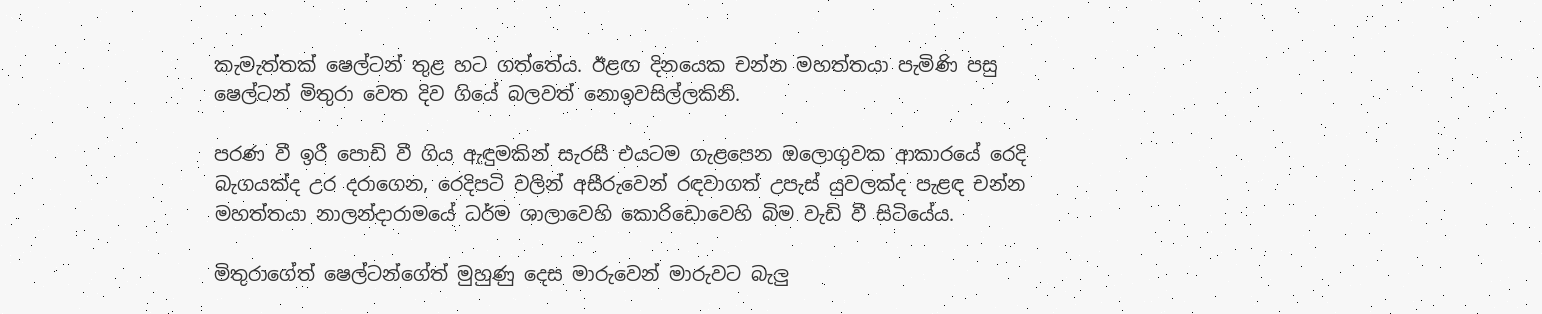කැමැත්තක් ෂෙල්ටන් තුළ හට ගත්තේය. ඊළඟ දිනයෙක චන්න මහත්තයා පැමිණි පසු ෂෙල්ටන් මිතුරා වෙත දිව ගියේ බලවත් නොඉවසිල්ලකිනි.

පරණ වී ඉරී පොඩි වී ගිය ඇඳුමකින් සැරසී එයටම ගැළපෙන ඔලොගුවක ආකාරයේ රෙදි බැගයක්ද උර දරාගෙන, රෙදිපටි වලින් අසීරුවෙන් රඳවාගත් උපැස් යුවලක්ද පැළඳ චන්න මහත්තයා නාලන්දාරාමයේ ධර්ම ශාලාවෙහි කොරිඩොවෙහි බිම වැඩි වී සිටියේය.

මිතුරාගේත් ෂෙල්ටන්ගේත් මුහුණු දෙස මාරුවෙන් මාරුවට බැලු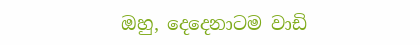ඔහු, දෙදෙනාටම වාඩි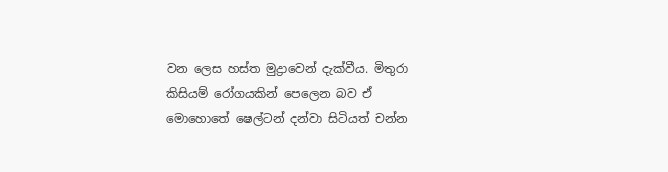වන ලෙස හස්ත මුද්‍රාවෙන් දැක්වීය. මිතුරා කිසියම් රෝගයකින් පෙලෙන බව ඒ මොහොතේ ෂෙල්ටන් දන්වා සිටියත් චන්න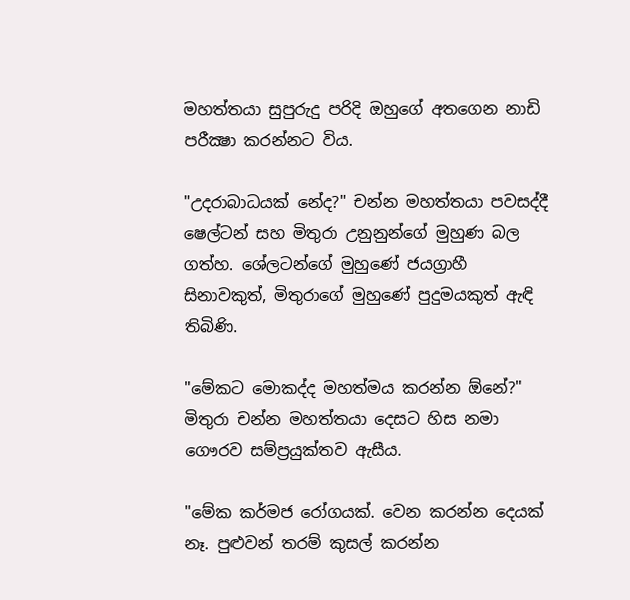මහත්තයා සුපුරුදු පරිදි ඔහුගේ අතගෙන නාඩි පරීක්‍ෂා කරන්නට විය.

"උදරාබාධයක් නේද?" චන්න මහත්තයා පවසද්දී ෂෙල්ටන් සහ මිතුරා උනුනුන්ගේ මුහුණ බල ගත්හ. ශේලටන්ගේ මුහුණේ ජයග්‍රාහී සිනාවකුත්, මිතුරාගේ මුහුණේ පුදුමයකුත් ඇඳි තිබිණි.

"මේකට මොකද්ද මහත්මය කරන්න ඕනේ?" මිතුරා චන්න මහත්තයා දෙසට හිස නමා ගෞරව සම්ප්‍රයුක්තව ඇසීය.

"මේක කර්මජ රෝගයක්. වෙන කරන්න දෙයක් නෑ. පුළුවන් තරම් කුසල් කරන්න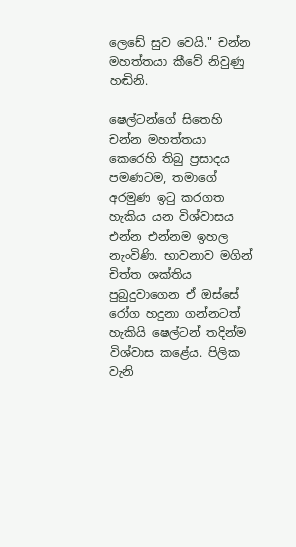ලෙඩේ සුව වෙයි." චන්න මහත්තයා කීවේ නිවුණු හඬිනි.

ෂෙල්ටන්ගේ සිතෙහි චන්න මහත්තයා කෙරෙහි තිබු ප්‍රසාදය පමණටම, තමාගේ අරමුණ ඉටු කරගත හැකිය යන විශ්වාසය එන්න එන්නම ඉහල නැංවිණි. භාවනාව මගින් චිත්ත ශක්තිය පුබුදුවාගෙන ඒ ඔස්සේ රෝග හදුනා ගන්නටත් හැකියි ෂෙල්ටන් තදින්ම විශ්වාස කළේය. පිලික වැනි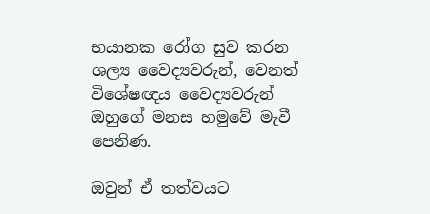භයානක රෝග සුව කරන ශල්‍ය වෛද්‍යවරුන්, වෙනත් විශේෂඥය වෛද්‍යවරුන් ඔහුගේ මනස හමුවේ මැවී පෙනිණ.

ඔවුන් ඒ තත්වයට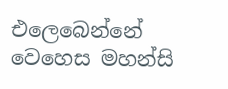එලෙබෙන්නේ වෙහෙස මහන්සි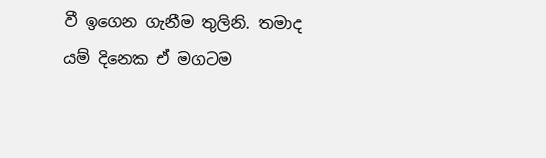වී ඉගෙන ගැනීම තුලිනි. තමාද යම් දිනෙක ඒ මගටම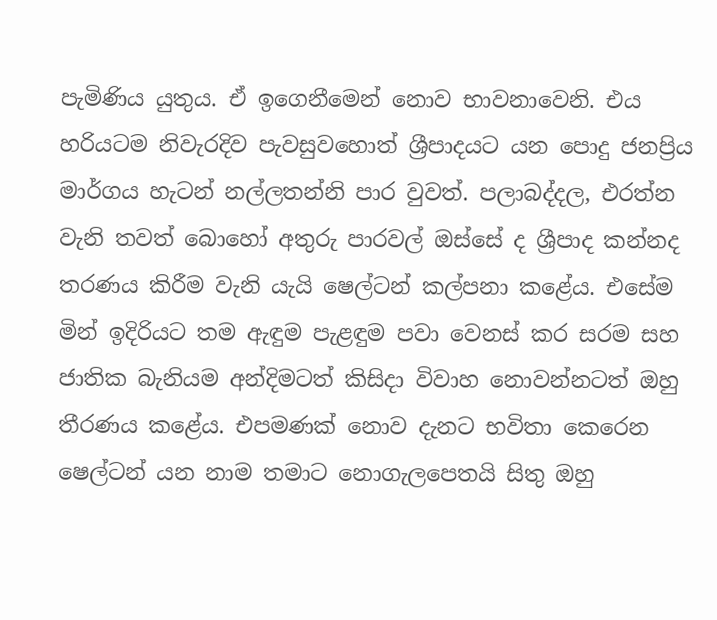පැමිණිය යුතුය. ඒ ඉගෙනීමෙන් නොව භාවනාවෙනි. එය හරියටම නිවැරදිව පැවසුවහොත් ශ්‍රීපාදයට යන පොදු ජනප්‍රිය මාර්ගය හැටන් නල්ලතන්නි පාර වුවත්. පලාබද්දල, එරත්න වැනි තවත් බොහෝ අතුරු පාරවල් ඔස්සේ ද ශ්‍රීපාද කන්නද තරණය කිරීම වැනි යැයි ෂෙල්ටන් කල්පනා කළේය. එසේම මින් ඉදිරියට තම ඇඳුම පැළඳුම පවා වෙනස් කර සරම සහ ජාතික බැනියම අන්දිමටත් කිසිදා විවාහ නොවන්නටත් ඔහු තීරණය කළේය. එපමණක් නොව දැනට භවිතා කෙරෙන ෂෙල්ටන් යන නාම තමාට නොගැලපෙතයි සිතු ඔහු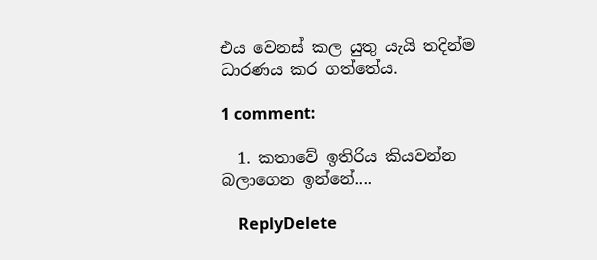එය වෙනස් කල යුතු යැයි තදින්ම ධාරණය කර ගත්තේය.

1 comment:

  1. කතාවේ ඉතිරිය කියවන්න බලාගෙන ඉන්නේ....

    ReplyDelete